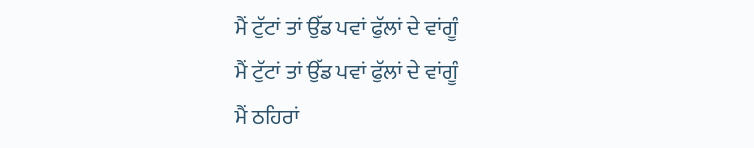ਮੈਂ ਟੁੱਟਾਂ ਤਾਂ ਉੱਡ ਪਵਾਂ ਫੁੱਲਾਂ ਦੇ ਵਾਂਗੂੰ
ਮੈਂ ਟੁੱਟਾਂ ਤਾਂ ਉੱਡ ਪਵਾਂ ਫੁੱਲਾਂ ਦੇ ਵਾਂਗੂੰ
ਮੈਂ ਠਹਿਰਾਂ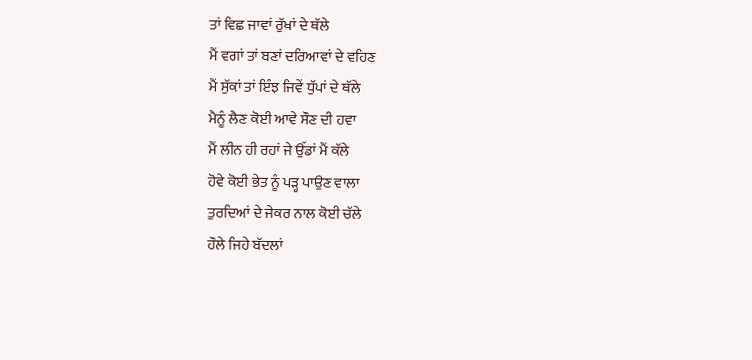ਤਾਂ ਵਿਛ ਜਾਵਾਂ ਰੁੱਖਾਂ ਦੇ ਥੱਲੇ
ਮੈਂ ਵਗਾਂ ਤਾਂ ਬਣਾਂ ਦਰਿਆਵਾਂ ਦੇ ਵਹਿਣ
ਮੈਂ ਸੁੱਕਾਂ ਤਾਂ ਇੰਝ ਜਿਵੇਂ ਧੁੱਪਾਂ ਦੇ ਥੱਲੇ
ਮੈਨੂੰ ਲੈਣ ਕੋਈ ਆਵੇ ਸੌਣ ਦੀ ਹਵਾ
ਮੈਂ ਲੀਨ ਹੀ ਰਹਾਂ ਜੇ ਉੱਡਾਂ ਮੈਂ ਕੱਲੇ
ਹੋਵੇ ਕੋਈ ਭੇਤ ਨੂੰ ਪੜ੍ਹ ਪਾਉਣ ਵਾਲਾ
ਤੁਰਦਿਆਂ ਦੇ ਜੇਕਰ ਨਾਲ ਕੋਈ ਚੱਲੇ
ਹੌਲੇ ਜਿਹੇ ਬੱਦਲਾਂ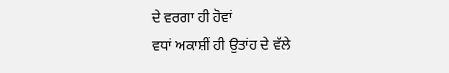ਦੇ ਵਰਗਾ ਹੀ ਹੋਵਾਂ
ਵਧਾਂ ਅਕਾਸ਼ੀਂ ਹੀ ਉਤਾਂਹ ਦੇ ਵੱਲੇ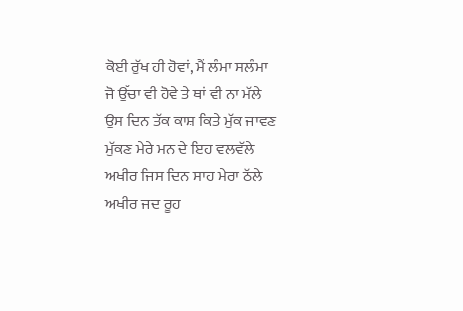ਕੋਈ ਰੁੱਖ ਹੀ ਹੋਵਾਂ, ਮੈਂ ਲੰਮਾ ਸਲੰਮਾ
ਜੋ ਉੱਚਾ ਵੀ ਹੋਵੇ ਤੇ ਥਾਂ ਵੀ ਨਾ ਮੱਲੇ
ਉਸ ਦਿਨ ਤੱਕ ਕਾਸ਼ ਕਿਤੇ ਮੁੱਕ ਜਾਵਣ
ਮੁੱਕਣ ਮੇਰੇ ਮਨ ਦੇ ਇਹ ਵਲਵੱਲੇ
ਅਖੀਰ ਜਿਸ ਦਿਨ ਸਾਹ ਮੇਰਾ ਠੱਲੇ
ਅਖੀਰ ਜਦ ਰੂਹ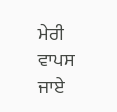ਮੇਰੀ ਵਾਪਸ ਜਾਏ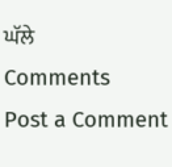ਘੱਲੇ
Comments
Post a Comment